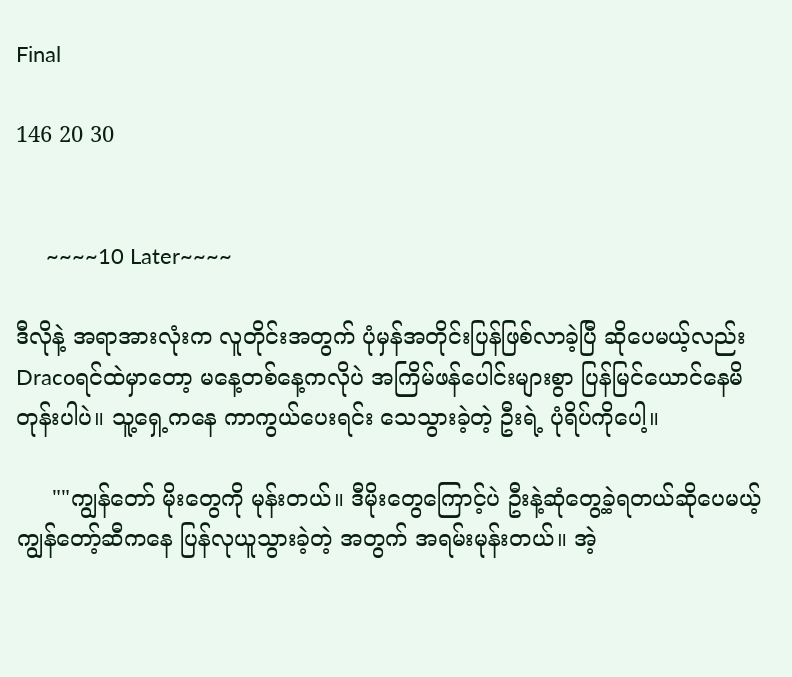Final

146 20 30


     ~~~~10 Later~~~~

ဒီလိုနဲ့ အရာအားလုံးက လူတိုင်းအတွက် ပုံမှန်အတိုင်းပြန်ဖြစ်လာခဲ့ပြီ ဆိုပေမယ့်လည်း
Dracoရင်ထဲမှာတော့ မနေ့တစ်နေ့ကလိုပဲ အကြိမ်ဖန်ပေါင်းများစွာ ပြန်မြင်ယောင်နေမိတုန်းပါပဲ။ သူ့ရှေ့ကနေ ကာကွယ်ပေးရင်း သေသွားခဲ့တဲ့ ဦးရဲ့ ပုံရိပ်ကိုပေါ့။

     ""ကျွန်တော် မိုးတွေကို မုန်းတယ်။ ဒီမိုးတွေကြောင့်ပဲ ဦးနဲ့ဆုံတွေ့ခဲ့ရတယ်ဆိုပေမယ့်
ကျွန်တော့်ဆီကနေ ပြန်လုယူသွားခဲ့တဲ့ အတွက် အရမ်းမုန်းတယ်။ အဲ့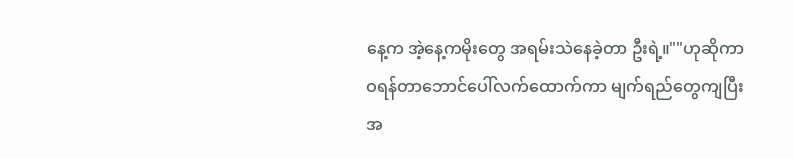နေ့က အဲ့နေ့ကမိုးတွေ အရမ်းသဲနေခဲ့တာ ဦးရဲ့။""ဟုဆိုကာ ဝရန်တာဘောင်ပေါ်လက်ထောက်ကာ မျက်ရည်တွေကျပြီး အ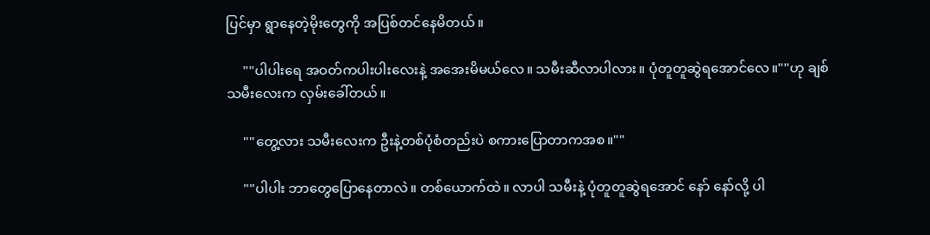ပြင်မှာ ရွာနေတဲ့မိုးတွေကို အပြစ်တင်နေမိတယ်။

     ""ပါပါးရေ အဝတ်ကပါးပါးလေးနဲ့ အအေးမိမယ်လေ။ သမီးဆီလာပါလား။ ပုံတူတူဆွဲရအောင်လေ။""ဟု ချစ်သမီးလေးက လှမ်းခေါ်‌တယ်။

     ""တွေ့လား သမီးလေးက ဦးနဲ့တစ်ပုံစံတည်းပဲ စကားပြောတာကအစ။""

     ""ပါပါး ဘာတွေပြောနေတာလဲ။ တစ်ယောက်ထဲ။ လာပါ သမီးနဲ့ ပုံတူတူဆွဲရအောင် နော် နော်လို့ ပါ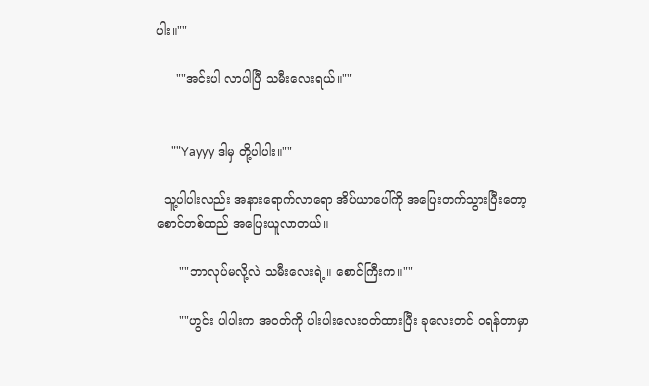ပါး။""

     ""အင်းပါ လာပါပြီ သမီးလေးရယ်။""


     ""Yayyy ဒါမှ တို့ပါပါး။""

  သူ့ပါပါးလည်း အနားရောက်လာရော အိပ်ယာပေါ်ကို အပြေးတက်သွားပြီးတော့ စောင်တစ်ထည် အပြေးယူလာတယ်။

      ""ဘာလုပ်မလို့လဲ သမီးလေးရဲ့။ စောင်ကြီးက။""

      ""ဟွင်း ပါပါးက အဝတ်ကို ပါးပါးလေးဝတ်ထားပြီး ခုလေးတင် ဝရန်တာမှာ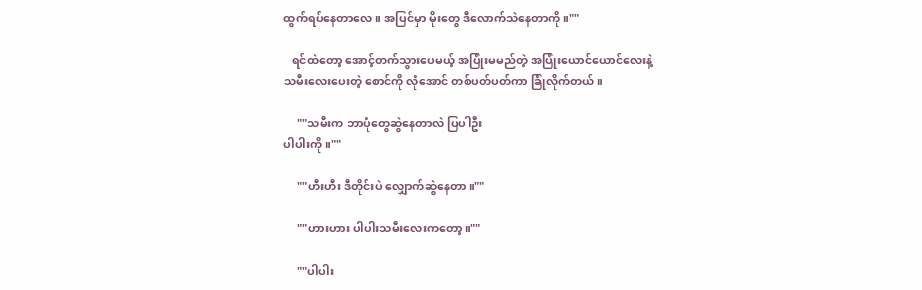ထွက်‌ရပ်နေတာလေ။ အပြင်မှာ မိုးတွေ ဒီလောက်သဲနေတာကို။""

   ရင်ထဲတော့ အောင့်တက်သွားပေမယ့် အပြုံးမမည်တဲ့ အပြုံးယောင်ယောင်လေးနဲ့
သမီးလေးပေးတဲ့ စောင်ကို လုံအောင် တစ်ပတ်ပတ်ကာ ခြုံလိုက်တယ်။

     ""သမီးက ဘာပုံတွေဆွဲနေတာလဲ ပြပါဦး
ပါပါးကို။""

     ""ဟီးဟီး ဒီတိုင်းပဲ လျှောက်ဆွဲနေတာ။""

     ""ဟားဟား ပါပါးသမီးလေးကတော့။""

     ""ပါပါး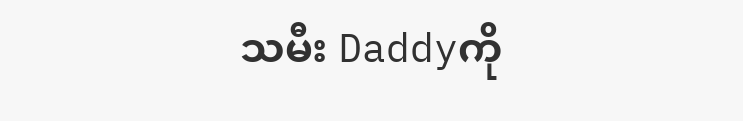သမီး Daddyကို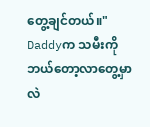တွေ့ချင်တယ်။"
Daddyက သမီးကို ဘယ်တော့လာတွေ့မှာလဲ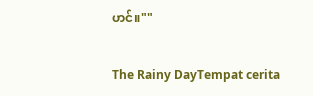ဟင်။""

The Rainy DayTempat cerita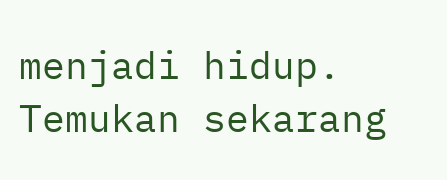menjadi hidup. Temukan sekarang